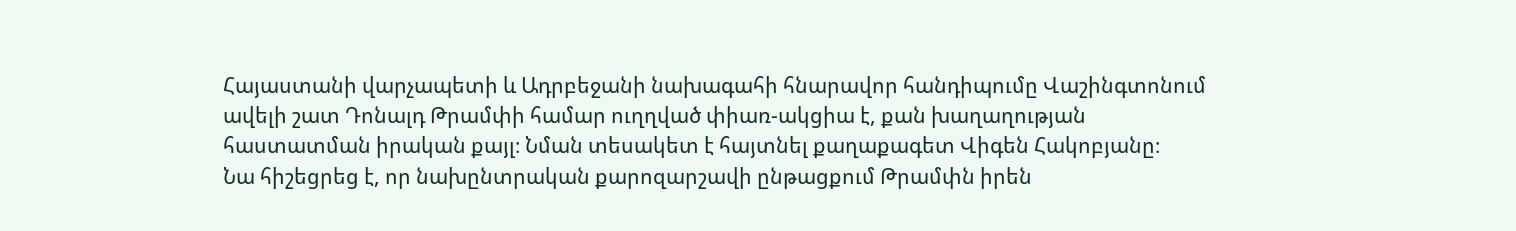Հայաստանի վարչապետի և Ադրբեջանի նախագահի հնարավոր հանդիպումը Վաշինգտոնում ավելի շատ Դոնալդ Թրամփի համար ուղղված փիառ-ակցիա է, քան խաղաղության հաստատման իրական քայլ։ Նման տեսակետ է հայտնել քաղաքագետ Վիգեն Հակոբյանը։
Նա հիշեցրեց է, որ նախընտրական քարոզարշավի ընթացքում Թրամփն իրեն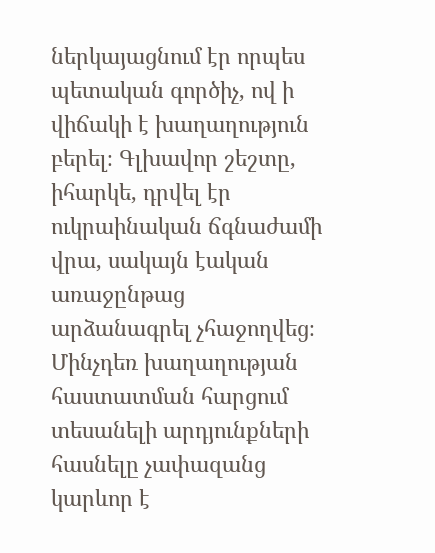ներկայացնում էր որպես պետական գործիչ, ով ի վիճակի է խաղաղություն բերել։ Գլխավոր շեշտը, իհարկե, դրվել էր ուկրաինական ճգնաժամի վրա, սակայն էական առաջընթաց արձանագրել չհաջողվեց։ Մինչդեռ խաղաղության հաստատման հարցում տեսանելի արդյունքների հասնելը չափազանց կարևոր է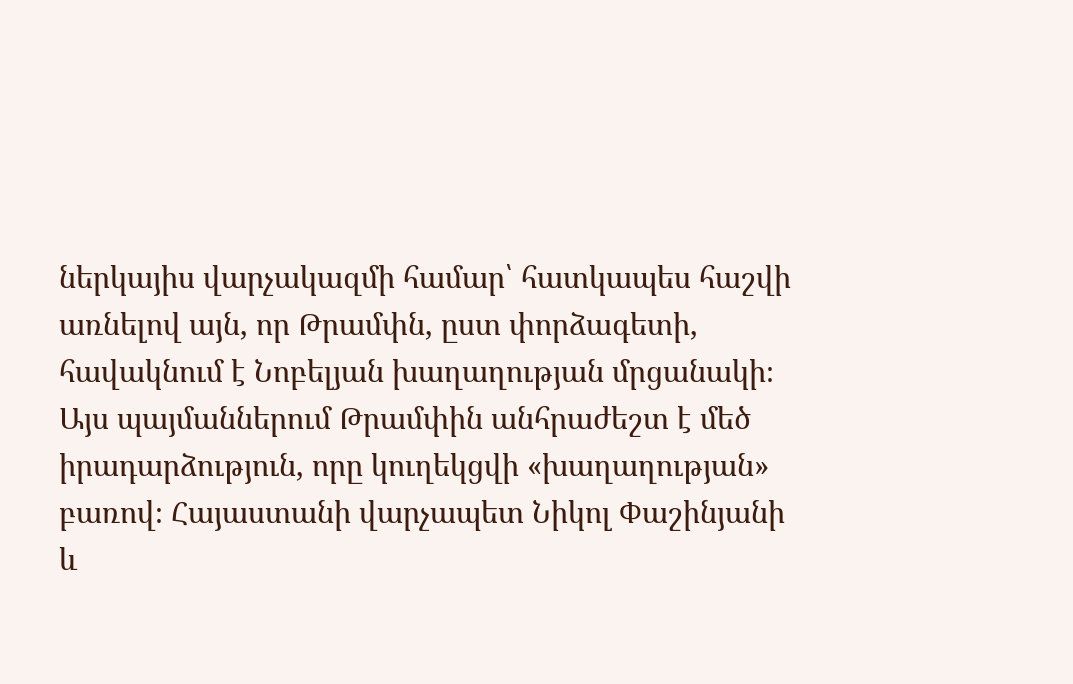ներկայիս վարչակազմի համար՝ հատկապես հաշվի առնելով այն, որ Թրամփն, ըստ փորձագետի, հավակնում է Նոբելյան խաղաղության մրցանակի։
Այս պայմաններում Թրամփին անհրաժեշտ է մեծ իրադարձություն, որը կուղեկցվի «խաղաղության» բառով։ Հայաստանի վարչապետ Նիկոլ Փաշինյանի և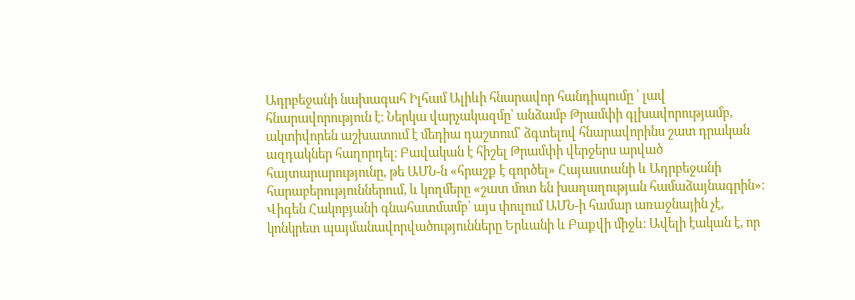Ադրբեջանի նախագահ Իլհամ Ալիևի հնարավոր հանդիպումը ՝ լավ հնարավորություն է։ Ներկա վարչակազմը՝ անձամբ Թրամփի գլխավորությամբ, ակտիվորեն աշխատում է մեդիա դաշտում՝ ձգտելով հնարավորինս շատ դրական ազդակներ հաղորդել։ Բավական է հիշել Թրամփի վերջերս արված հայտարարությունը, թե ԱՄՆ-ն «հրաշք է գործել» Հայաստանի և Ադրբեջանի հարաբերություններում, և կողմերը «շատ մոտ են խաղաղության համաձայնագրին»։
Վիգեն Հակոբյանի գնահատմամբ՝ այս փուլում ԱՄՆ-ի համար առաջնային չէ, կոնկրետ պայմանավորվածությունները Երևանի և Բաքվի միջև։ Ավելի էական է, որ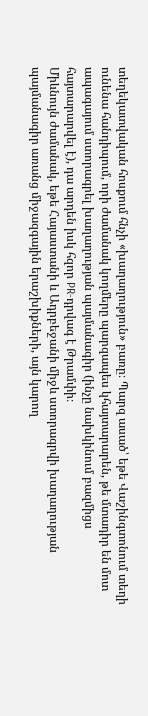տեղեկատվական հոսքում հնչի «խաղաղություն» բառը։ Պարզ ասած՝ եթե Վաշինգտոնում տեղի ունենա հանդիպում, որի ժամանակ կողմերը պարզապես կհայտարարեն, թե մտադիր են մոտ ապագայում ստորագրել խաղաղության պայմանագիր (ինչը նախկինում բազմիցս հայտարարվել է), դա արդեն իսկ հզոր PR-դրվագ է Թրամփի։
Միևնույն ժամանակ, եթե Հայաստանի և Ադրբեջանի միջև ստորագրվի խաղաղության պայմանագիր առանց միջազգային երաշխիքների, այն կարող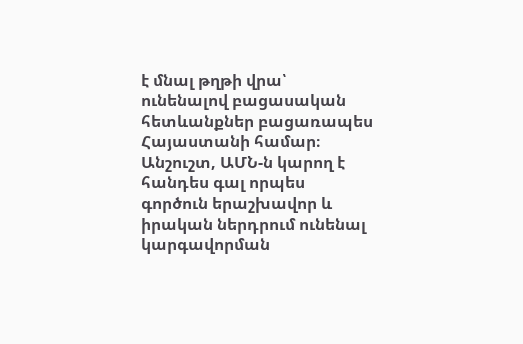է մնալ թղթի վրա՝ ունենալով բացասական հետևանքներ բացառապես Հայաստանի համար։ Անշուշտ, ԱՄՆ-ն կարող է հանդես գալ որպես գործուն երաշխավոր և իրական ներդրում ունենալ կարգավորման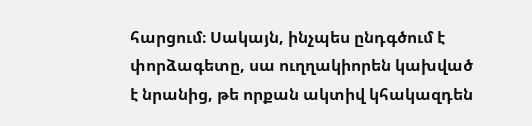հարցում։ Սակայն, ինչպես ընդգծում է փորձագետը, սա ուղղակիորեն կախված է նրանից, թե որքան ակտիվ կհակազդեն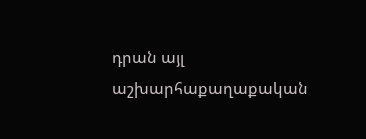դրան այլ աշխարհաքաղաքական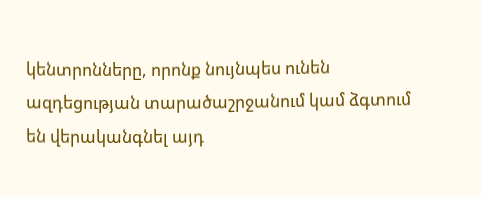կենտրոնները, որոնք նույնպես ունեն ազդեցության տարածաշրջանում կամ ձգտում են վերականգնել այդ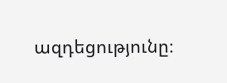ազդեցությունը։